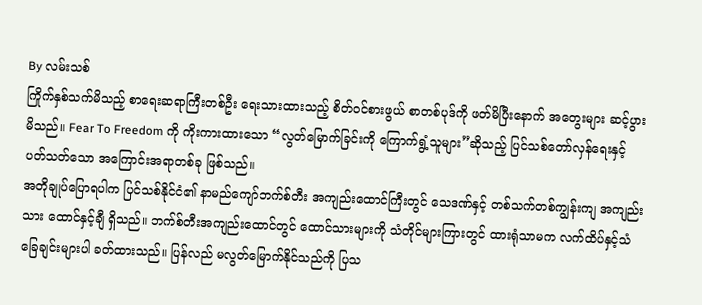By လမ်းသစ်
ကြိုက်နှစ်သက်မိသည့် စာရေးဆရာကြီးတစ်ဦး ရေးသားထားသည့် စိတ်ဝင်စားဖွယ် စာတစ်ပုဒ်ကို ဖတ်မိပြီးနောက် အတွေးများ ဆင့်ပွားမိသည်။ Fear To Freedom ကို ကိုးကားထားသော “လွတ်မြောက်ခြင်းကို ကြောက်ရွံ့သူများ”ဆိုသည့် ပြင်သစ်တော်လှန်ရေးနှင့် ပတ်သတ်သော အကြောင်းအရာတစ်ခု ဖြစ်သည်။
အတိုချုပ်ပြောရပါက ပြင်သစ်နိုင်ငံ၏ နာမည်ကျော်ဘက်စ်တီး အကျည်းထောင်ကြီးတွင် သေဒဏ်နှင့် တစ်သက်တစ်ကျွန်းကျ အကျည်းသား ထောင်နှင့်ချီ ရှိသည်။ ဘက်စ်တီးအကျည်းထောင်တွင် ထောင်သားများကို သံတိုင်များကြားတွင် ထားရုံသာမက လက်ထိပ်နှင့်သံခြေချင်းများပါ ခတ်ထားသည်။ ပြန်လည် မလွတ်မြောက်နိုင်သည်ကို ပြသ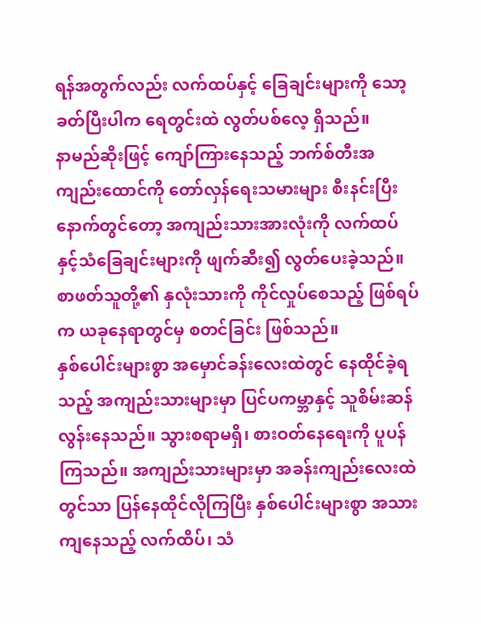ရန်အတွက်လည်း လက်ထပ်နှင့် ခြေချင်းများကို သော့ခတ်ပြီးပါက ရေတွင်းထဲ လွတ်ပစ်လေ့ ရှိသည်။
နာမည်ဆိုးဖြင့် ကျော်ကြားနေသည့် ဘက်စ်တီးအကျည်းထောင်ကို တော်လှန်ရေးသမားများ စီးနင်းပြီးနောက်တွင်တော့ အကျည်းသားအားလုံးကို လက်ထပ်နှင့်သံခြေချင်းများကို ဖျက်ဆီး၍ လွတ်ပေးခဲ့သည်။ စာဖတ်သူတို့၏ နှလုံးသားကို ကိုင်လှုပ်စေသည့် ဖြစ်ရပ်က ယခုနေရာတွင်မှ စတင်ခြင်း ဖြစ်သည်။
နှစ်ပေါင်းများစွာ အမှောင်ခန်းလေးထဲတွင် နေထိုင်ခဲ့ရသည့် အကျည်းသားများမှာ ပြင်ပကမ္ဘာနှင့် သူစိမ်းဆန်လွန်းနေသည်။ သွားစရာမရှိ၊ စားဝတ်နေရေးကို ပူပန်ကြသည်။ အကျည်းသားများမှာ အခန်းကျည်းလေးထဲတွင်သာ ပြန်နေထိုင်လိုကြပြီး နှစ်ပေါင်းများစွာ အသားကျနေသည့် လက်ထိပ်၊ သံ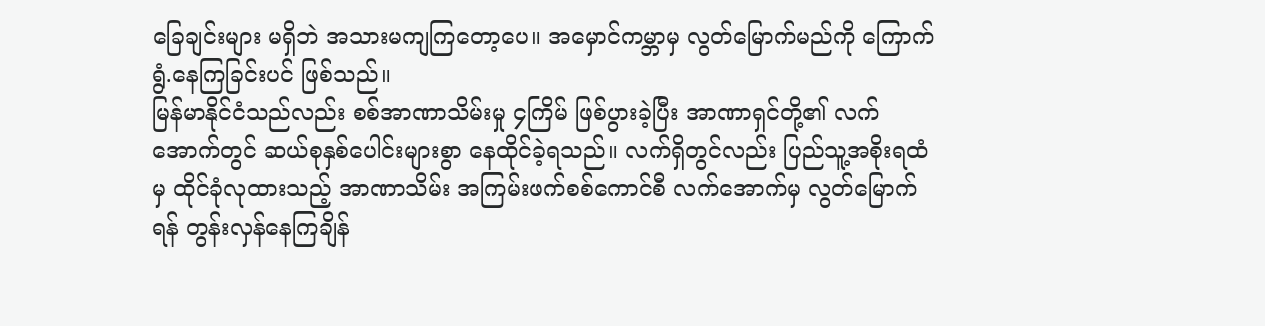ခြေချင်းများ မရှိဘဲ အသားမကျကြတော့ပေ။ အမှောင်ကမ္ဘာမှ လွတ်မြောက်မည်ကို ကြောက်ရွံ.နေကြခြင်းပင် ဖြစ်သည်။
မြန်မာနိုင်ငံသည်လည်း စစ်အာဏာသိမ်းမှု ၄ကြိမ် ဖြစ်ပွားခဲ့ပြီး အာဏာရှင်တို့၏ လက်အောက်တွင် ဆယ်စုနှစ်ပေါင်းများစွာ နေထိုင်ခဲ့ရသည်။ လက်ရှိတွင်လည်း ပြည်သူ့အစိုးရထံမှ ထိုင်ခုံလုထားသည့် အာဏာသိမ်း အကြမ်းဖက်စစ်ကောင်စီ လက်အောက်မှ လွတ်မြောက်ရန် တွန်းလှန်နေကြချိန်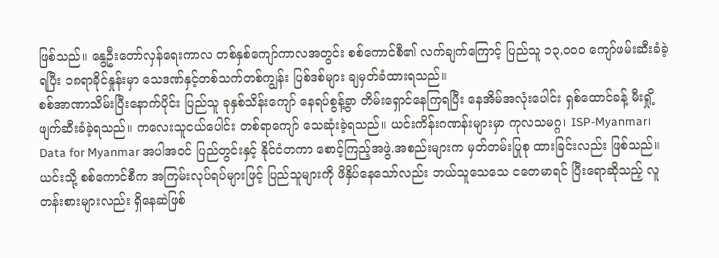ဖြစ်သည်။ နွေဦးတော်လှန်ရေးကာလ တစ်နှစ်ကျော်ကာလအတွင်း စစ်ကောင်စီ၏ လက်ချက်ကြောင့် ပြည်သူ ၁၃,၀၀၀ ကျော်ဖမ်းဆီးခံခဲ့ရပြီး ၁၈ရာခိုင်နှုန်းမှာ သေဒဏ်နှင့်တစ်သက်တစ်ကျွန်း ပြစ်ဒစ်များ ချမှတ်ခံထားရသည်။
စစ်အာဏာသိမ်းပြီးနောက်ပိုင်း ပြည်သူ ခုနှစ်သိန်းကျော် နေရပ်စွန့်ခွာ တိမ်းရှောင်နေကြရပြီး နေအိမ်အလုံးပေါင်း ရှစ်ထောင်ခန့် မီးရှို့ဖျက်ဆီးခံခဲ့ရသည်။ ကလေးသူငယ်ပေါင်း တစ်ရာကျော် သေဆုံးခဲ့ရသည်။ ယင်းကိန်းဂဏန်းများမှာ ကုလသမဂ္ဂ၊ ISP-Myanmar၊ Data for Myanmar အပါအဝင် ပြည်တွင်းနှင့် နိုင်ငံတကာ စောင့်ကြည့်အဖွဲ.အစည်းများက မှတ်တမ်းပြုစု ထားခြင်းလည်း ဖြစ်သည်။
ယင်းသို့ စစ်ကောင်စီက အကြမ်းလုပ်ရပ်များဖြင့် ပြည်သူများကို ဖိနှိပ်နေသော်လည်း ဘယ်သူသေသေ ငတေမာရင် ပြီးရောဆိုသည့် လူတန်းစားများလည်း ရှိနေဆဲဖြစ်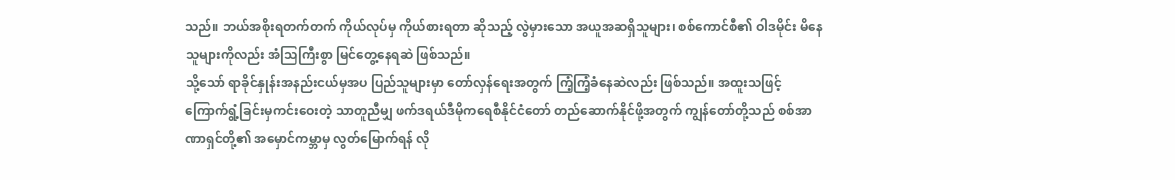သည်။ ဘယ်အစိုးရတက်တက် ကိုယ်လုပ်မှ ကိုယ်စားရတာ ဆိုသည့် လွဲမှားသော အယူအဆရှိသူများ၊ စစ်ကောင်စီ၏ ဝါဒမိုင်း မိနေသူများကိုလည်း အံသြကြီးစွာ မြင်တွေ့နေရဆဲ ဖြစ်သည်။
သို့သော် ရာခိုင်နှုန်းအနည်းငယ်မှအပ ပြည်သူများမှာ တော်လှန်ရေးအတွက် ကြံ့ကြံ့ခံနေဆဲလည်း ဖြစ်သည်။ အထူးသဖြင့် ကြောက်ရွံ့ခြင်းမှကင်းဝေးတဲ့ သာတူညီမျှ ဖက်ဒရယ်ဒီမိုကရေစီနိုင်ငံတော် တည်ဆောက်နိုင်ဖို့အတွက် ကျွန်တော်တို့သည် စစ်အာဏာရှင်တို့၏ အမှောင်ကမ္ဘာမှ လွတ်မြောက်ရန် လို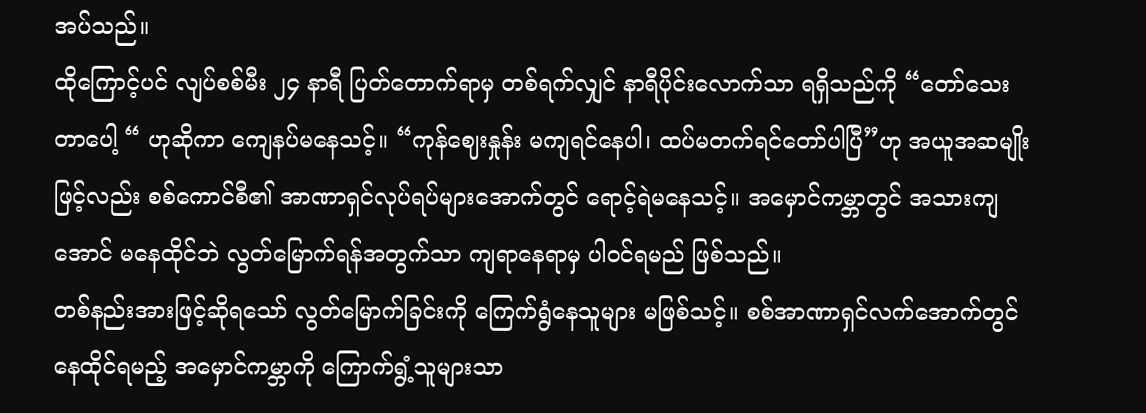အပ်သည်။
ထိုကြောင့်ပင် လျပ်စစ်မီး ၂၄ နာရီ ပြတ်တောက်ရာမှ တစ်ရက်လျှင် နာရီပိုင်းလောက်သာ ရရှိသည်ကို “တော်သေးတာပေါ့ “ ဟုဆိုကာ ကျေနပ်မနေသင့်။ “ကုန်ဈေးနှုန်း မကျရင်နေပါ၊ ထပ်မတက်ရင်တော်ပါပြီ”ဟု အယူအဆမျိုးဖြင့်လည်း စစ်ကောင်စီ၏ အာဏာရှင်လုပ်ရပ်များအောက်တွင် ရောင့်ရဲမနေသင့်။ အမှောင်ကမ္ဘာတွင် အသားကျအောင် မနေထိုင်ဘဲ လွတ်မြောက်ရန်အတွက်သာ ကျရာနေရာမှ ပါဝင်ရမည် ဖြစ်သည်။
တစ်နည်းအားဖြင့်ဆိုရသော် လွတ်မြောက်ခြင်းကို ကြေက်ရွံနေသူများ မဖြစ်သင့်။ စစ်အာဏာရှင်လက်အောက်တွင် နေထိုင်ရမည့် အမှောင်ကမ္ဘာကို ကြောက်ရွံ့သူများသာ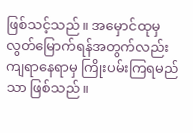ဖြစ်သင့်သည်။ အမှောင်ထုမှ လွတ်မြောက်ရန်အတွက်လည်း ကျရာနေရာမှ ကြိုးပမ်းကြရမည်သာ ဖြစ်သည်။